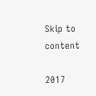Skip to content

2017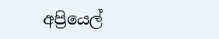අප්‍රියෙල්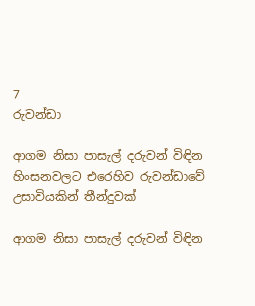7
රුවන්ඩා

ආගම නිසා පාසැල් දරුවන් විඳින හිංසනවලට එරෙහිව රුවන්ඩාවේ උසාවියකින් තීන්දුවක්

ආගම නිසා පාසැල් දරුවන් විඳින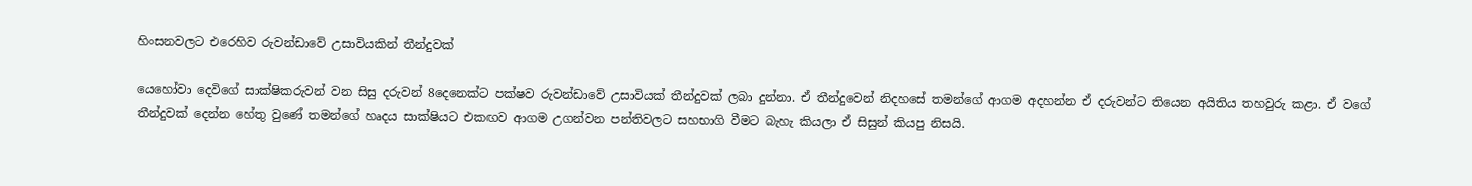හිංසනවලට එරෙහිව රුවන්ඩාවේ උසාවියකින් තීන්දුවක්

යෙහෝවා දෙවිගේ සාක්ෂිකරුවන් වන සිසු දරුවන් 8දෙනෙක්ට පක්ෂව රුවන්ඩාවේ උසාවියක් තීන්දුවක් ලබා දුන්නා. ඒ තීන්දුවෙන් නිදහසේ තමන්ගේ ආගම අදහන්න ඒ දරුවන්ට තියෙන අයිතිය තහවුරු කළා. ඒ වගේ තීන්දුවක් දෙන්න හේතු වුණේ තමන්ගේ හෘදය සාක්ෂියට එකඟව ආගම උගන්වන පන්තිවලට සහභාගි වීමට බැහැ කියලා ඒ සිසුන් කියපු නිසයි.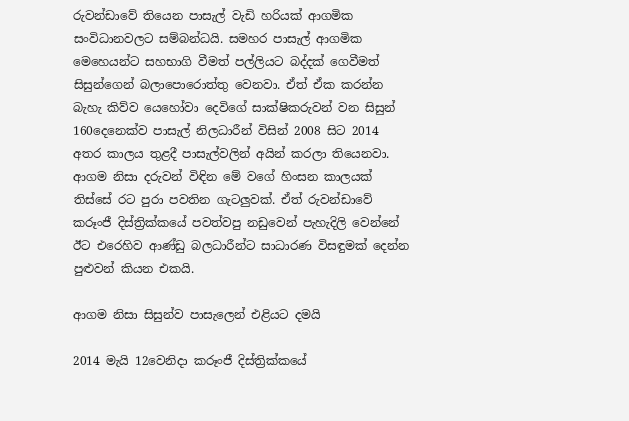රුවන්ඩාවේ තියෙන පාසැල් වැඩි හරියක් ආගමික සංවිධානවලට සම්බන්ධයි. සමහර පාසැල් ආගමික මෙහෙයන්ට සහභාගි වීමත් පල්ලියට බද්දක් ගෙවීමත් සිසුන්ගෙන් බලාපොරොත්තු වෙනවා. ඒත් ඒක කරන්න බැහැ කිව්ව යෙහෝවා දෙවිගේ සාක්ෂිකරුවන් වන සිසුන් 160දෙනෙක්ව පාසැල් නිලධාරීන් විසින් 2008 සිට 2014 අතර කාලය තුළදී පාසැල්වලින් අයින් කරලා තියෙනවා. ආගම නිසා දරුවන් විඳින මේ වගේ හිංසන කාලයක් තිස්සේ රට පුරා පවතින ගැටලුවක්. ඒත් රුවන්ඩාවේ කරූංජී දිස්ත්‍රික්කයේ පවත්වපු නඩුවෙන් පැහැදිලි වෙන්නේ ඊට එරෙහිව ආණ්ඩු බලධාරීන්ට සාධාරණ විසඳුමක් දෙන්න පුළුවන් කියන එකයි.

ආගම නිසා සිසුන්ව පාසැලෙන් එළියට දමයි

2014 මැයි 12වෙනිදා කරූංජී දිස්ත්‍රික්කයේ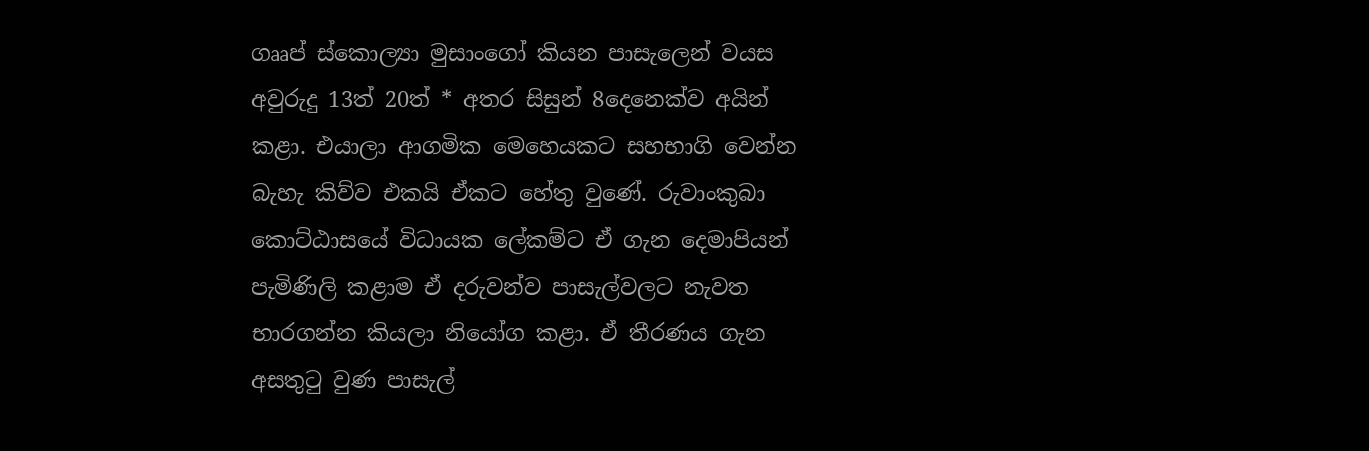ගෲප් ස්කොල්‍යා මුසාංගෝ කියන පාසැලෙන් වයස අවුරුදු 13ත් 20ත් * අතර සිසුන් 8දෙනෙක්ව අයින් කළා. එයාලා ආගමික මෙහෙයකට සහභාගි වෙන්න බැහැ කිව්ව එකයි ඒකට හේතු වුණේ. රුවාංකුබා කොට්ඨාසයේ විධායක ලේකම්ට ඒ ගැන දෙමාපියන් පැමිණිලි කළාම ඒ දරුවන්ව පාසැල්වලට නැවත භාරගන්න කියලා නියෝග කළා. ඒ තීරණය ගැන අසතුටු වුණ පාසැල්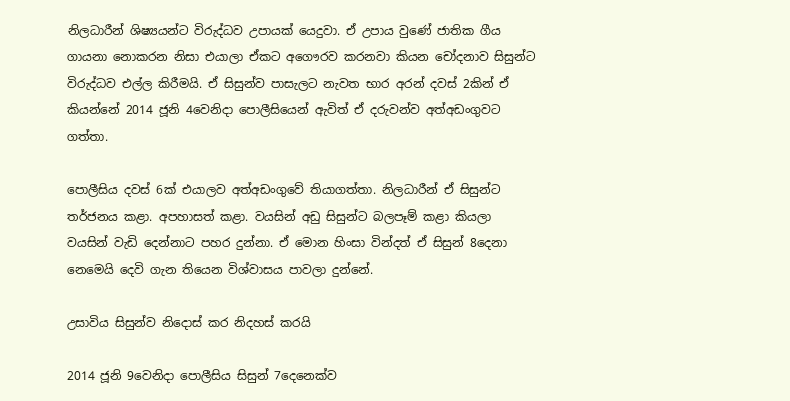නිලධාරීන් ශිෂ්‍යයන්ට විරුද්ධව උපායක් යෙදුවා. ඒ උපාය වුණේ ජාතික ගීය ගායනා නොකරන නිසා එයාලා ඒකට අගෞරව කරනවා කියන චෝදනාව සිසුන්ට විරුද්ධව එල්ල කිරීමයි. ඒ සිසුන්ව පාසැලට නැවත භාර අරන් දවස් 2කින් ඒ කියන්නේ 2014 ජූනි 4වෙනිදා පොලීසියෙන් ඇවිත් ඒ දරුවන්ව අත්අඩංගුවට ගත්තා.

පොලීසිය දවස් 6ක් එයාලව අත්අඩංගුවේ තියාගත්තා. නිලධාරීන් ඒ සිසුන්ට තර්ජනය කළා. අපහාසත් කළා. වයසින් අඩු සිසුන්ට බලපෑම් කළා කියලා වයසින් වැඩි දෙන්නාට පහර දුන්නා. ඒ මොන හිංසා වින්දත් ඒ සිසුන් 8දෙනා නෙමෙයි දෙවි ගැන තියෙන විශ්වාසය පාවලා දුන්නේ.

උසාවිය සිසුන්ව නිදොස් කර නිදහස් කරයි

2014 ජූනි 9වෙනිදා පොලීසිය සිසුන් 7දෙනෙක්ව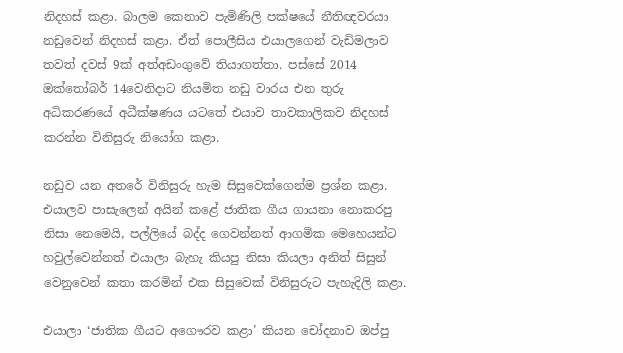නිදහස් කළා. බාලම කෙනාව පැමිණිලි පක්ෂයේ නීතිඥවරයා නඩුවෙන් නිදහස් කළා. ඒත් පොලීසිය එයාලගෙන් වැඩිමලාව තවත් දවස් 9ක් අත්අඩංගුවේ තියාගත්තා. පස්සේ 2014 ඔක්තෝබර් 14වෙනිදාට නියමිත නඩු වාරය එන තුරු අධිකරණයේ අධීක්ෂණය යටතේ එයාව තාවකාලිකව නිදහස් කරන්න විනිසුරු නියෝග කළා.

නඩුව යන අතරේ විනිසුරු හැම සිසුවෙක්ගෙන්ම ප්‍රශ්න කළා. එයාලව පාසැලෙන් අයින් කළේ ජාතික ගීය ගායනා නොකරපු නිසා නෙමෙයි, පල්ලියේ බද්ද ගෙවන්නත් ආගමික මෙහෙයන්ට හවුල්වෙන්නත් එයාලා බැහැ කියපු නිසා කියලා අනිත් සිසුන් වෙනුවෙන් කතා කරමින් එක සිසුවෙක් විනිසුරුට පැහැදිලි කළා.

එයාලා ‘ජාතික ගීයට අගෞරව කළා’ කියන චෝදනාව ඔප්පු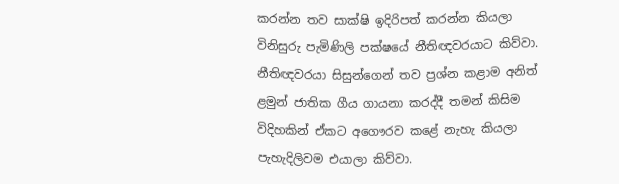කරන්න තව සාක්ෂි ඉදිරිපත් කරන්න කියලා විනිසුරු පැමිණිලි පක්ෂයේ නීතිඥවරයාට කිව්වා. නීතිඥවරයා සිසුන්ගෙන් තව ප්‍රශ්න කළාම අනිත් ළමුන් ජාතික ගීය ගායනා කරද්දී තමන් කිසිම විදිහකින් ඒකට අගෞරව කළේ නැහැ කියලා පැහැදිලිවම එයාලා කිව්වා.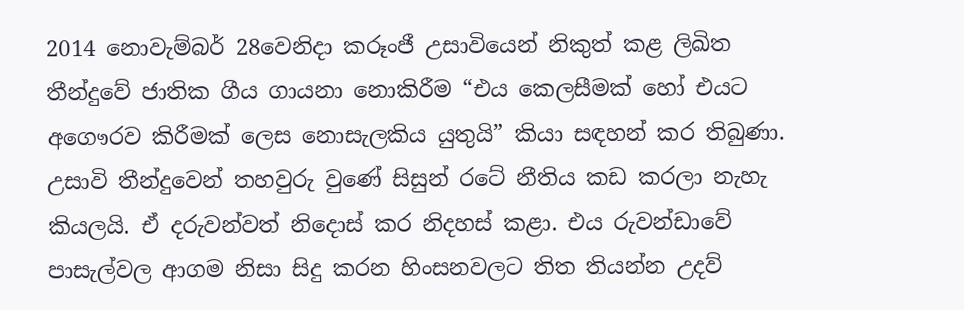2014 නොවැම්බර් 28වෙනිදා කරූංජී උසාවියෙන් නිකුත් කළ ලිඛිත තීන්දුවේ ජාතික ගීය ගායනා නොකිරීම “එය කෙලසීමක් හෝ එයට අගෞරව කිරීමක් ලෙස නොසැලකිය යුතුයි” කියා සඳහන් කර තිබුණා. උසාවි තීන්දුවෙන් තහවුරු වුණේ සිසුන් රටේ නීතිය කඩ කරලා නැහැ කියලයි. ඒ දරුවන්වත් නිදොස් කර නිදහස් කළා. එය රුවන්ඩාවේ පාසැල්වල ආගම නිසා සිදු කරන හිංසනවලට තිත තියන්න උදව්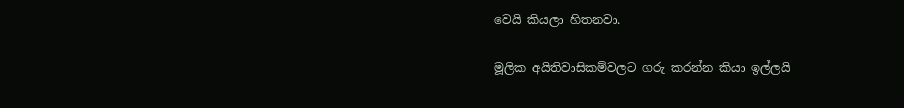වෙයි කියලා හිතනවා.

මූලික අයිතිවාසිකම්වලට ගරු කරන්න කියා ඉල්ලයි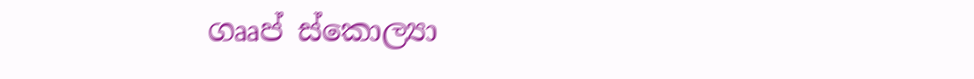ගෲප් ස්කොල්‍යා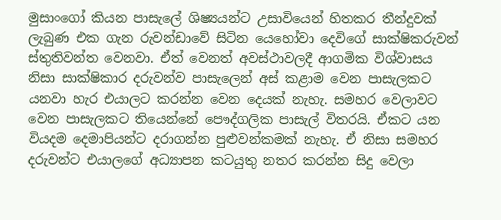මුසාංගෝ කියන පාසැලේ ශිෂ්‍යයන්ට උසාවියෙන් හිතකර තීන්දුවක් ලැබුණ එක ගැන රුවන්ඩාවේ සිටින යෙහෝවා දෙවිගේ සාක්ෂිකරුවන් ස්තුතිවන්ත වෙනවා. ඒත් වෙනත් අවස්ථාවලදී ආගමික විශ්වාසය නිසා සාක්ෂිකාර දරුවන්ව පාසැලෙන් අස් කළාම වෙන පාසැලකට යනවා හැර එයාලට කරන්න වෙන දෙයක් නැහැ. සමහර වෙලාවට වෙන පාසැලකට තියෙන්නේ පෞද්ගලික පාසැල් විතරයි. ඒකට යන වියදම දෙමාපියන්ට දරාගන්න පුළුවන්කමක් නැහැ. ඒ නිසා සමහර දරුවන්ට එයාලගේ අධ්‍යාපන කටයුතු නතර කරන්න සිදු වෙලා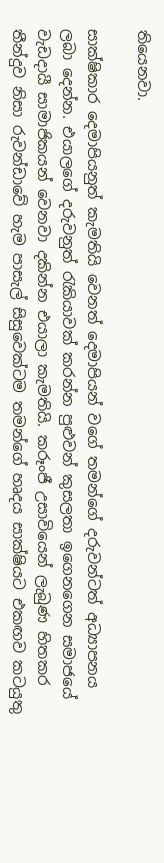තියෙනවා.

සාක්ෂිකාර දෙමාපියනුත් කැමතියි වෙනත් දෙමාපියන් වගේ තමන්ගේ දරුවන්ටත් අධ්‍යාපනය ලබා දෙන්න. එයාලගේ දරුවනුත් රැකියාවක් කරන්න පුළුවන් කුසලතා ඉගෙනගෙන සමාජයේ වැඩදායී සාමාජිකයන් වෙනවා දකින්න එයාලා කැමතියි. කරූංජී උසාවියෙන් ලැබුණ හිතකර තීන්දුව නිසා රුවන්ඩාවේ හැම පාසැල් සිසුවෙක්ටම තමන්ගේ හෘදය සාක්ෂියට එකඟව කටයුතු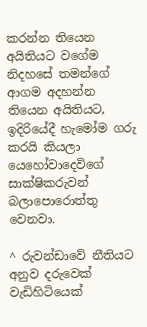කරන්න තියෙන අයිතියට වගේම නිදහසේ තමන්ගේ ආගම අදහන්න තියෙන අයිතියට, ඉදිරියේදී හැමෝම ගරු කරයි කියලා යෙහෝවාදෙවිගේ සාක්ෂිකරුවන් බලාපොරොත්තු වෙනවා.

^ රුවන්ඩාවේ නීතියට අනුව දරුවෙක් වැඩිහිටියෙක්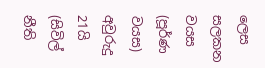ලෙස සලකන වයස (පූර්ණ වයස) අවුරුදු 21යි (සිවිල් නීති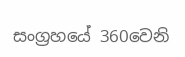සංග්‍රහයේ 360වෙනි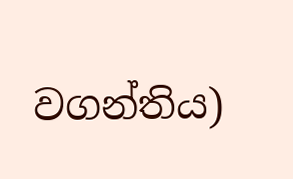වගන්තිය)